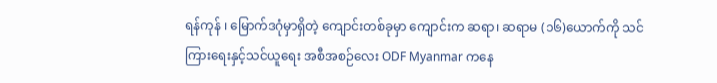ရန်ကုန် ၊ မြောက်ဒဂုံမှာရှိတဲ့ ကျောင်းတစ်ခုမှာ ကျောင်းက ဆရာ၊ ဆရာမ (၁၆)ယောက်ကို သင်ကြားရေးနှင့်သင်ယူရေး အစီအစဉ်လေး ODF Myanmar ကနေ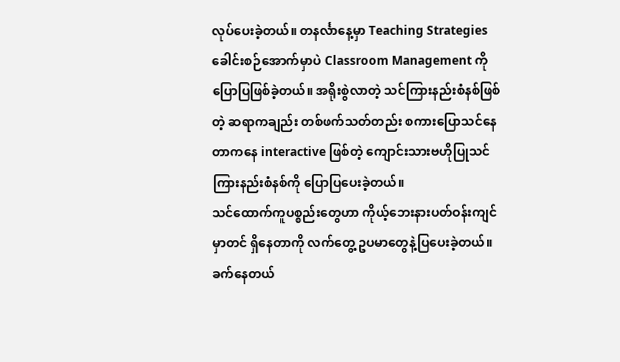လုပ်ပေးခဲ့တယ်။ တနင်္လာနေ့မှာ Teaching Strategies ခေါင်းစဉ်အောက်မှာပဲ Classroom Management ကိုပြောပြဖြစ်ခဲ့တယ်။ အရိုးစွဲလာတဲ့ သင်ကြားနည်းစံနစ်ဖြစ်တဲ့ ဆရာကချည်း တစ်ဖက်သတ်တည်း စကားပြောသင်နေတာကနေ interactive ဖြစ်တဲ့ ကျောင်းသားဗဟိုပြုသင်ကြားနည်းစံနစ်ကို ပြောပြပေးခဲ့တယ်။
သင်ထောက်ကူပစ္စည်းတွေဟာ ကိုယ့်ဘေးနားပတ်ဝန်းကျင်မှာတင် ရှိနေတာကို လက်တွေ့ ဥပမာတွေနဲ့ပြပေးခဲ့တယ်။ ခက်နေတယ်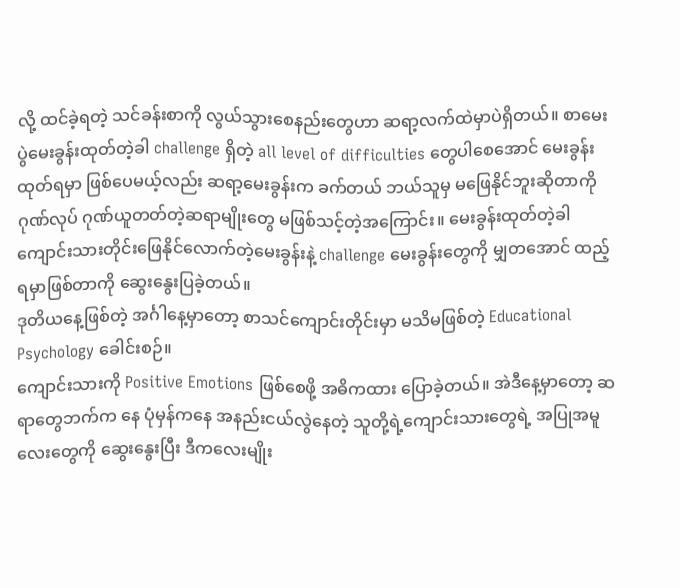လို့ ထင်ခဲ့ရတဲ့ သင်ခန်းစာကို လွယ်သွားစေနည်းတွေဟာ ဆရာ့လက်ထဲမှာပဲရှိတယ်။ စာမေးပွဲမေးခွန်းထုတ်တဲ့ခါ challenge ရှိတဲ့ all level of difficulties တွေပါစေအောင် မေးခွန်းထုတ်ရမှာ ဖြစ်ပေမယ့်လည်း ဆရာ့မေးခွန်းက ခက်တယ် ဘယ်သူမှ မဖြေနိုင်ဘူးဆိုတာကို ဂုဏ်လုပ် ဂုဏ်ယူတတ်တဲ့ဆရာမျိုးတွေ မဖြစ်သင့်တဲ့အကြောင်း။ မေးခွန်းထုတ်တဲ့ခါ ကျောင်းသားတိုင်းဖြေနိုင်လောက်တဲ့မေးခွန်းနဲ့ challenge မေးခွန်းတွေကို မျှတအောင် ထည့်ရမှာဖြစ်တာကို ဆွေးနွေးပြခဲ့တယ်။
ဒုတိယနေ့ဖြစ်တဲ့ အင်္ဂါနေ့မှာတော့ စာသင်ကျောင်းတိုင်းမှာ မသိမဖြစ်တဲ့ Educational Psychology ခေါင်းစဉ်။
ကျောင်းသားကို Positive Emotions ဖြစ်စေဖို့ အဓိကထား ပြောခဲ့တယ်။ အဲဒီနေ့မှာတော့ ဆရာတွေဘက်က နေ ပုံမှန်ကနေ အနည်းငယ်လွဲနေတဲ့ သူတို့ရဲ့ကျောင်းသားတွေရဲ့ အပြုအမူလေးတွေကို ဆွေးနွေးပြီး ဒီကလေးမျိုး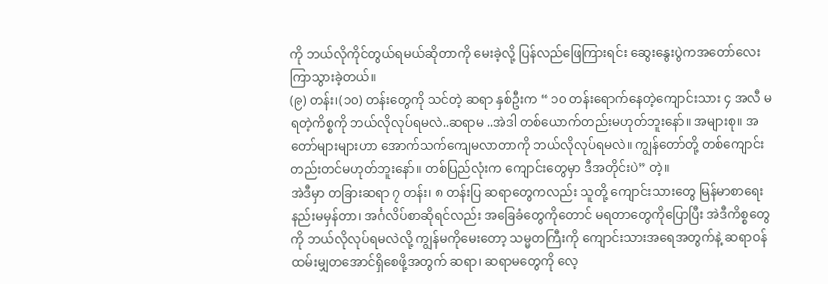ကို ဘယ်လိုကိုင်တွယ်ရမယ်ဆိုတာကို မေးခဲ့လို့ ပြန်လည်ဖြေကြားရင်း ဆွေးနွေးပွဲကအတော်လေး ကြာသွားခဲ့တယ်။
(၉) တန်း၊(၁၀) တန်းတွေကို သင်တဲ့ ဆရာ နှစ်ဦးက “ ၁၀ တန်းရောက်နေတဲ့ကျောင်းသား ၄ အလီ မရတဲ့ကိစ္စကို ဘယ်လိုလုပ်ရမလဲ..ဆရာမ ..အဲဒါ တစ်ယောက်တည်းမဟုတ်ဘူးနော်။ အများစု။ အတော်များများဟာ အောက်သက်ကျေမလာတာကို ဘယ်လိုလုပ်ရမလဲ။ ကျွန်တော်တို့ တစ်ကျောင်းတည်းတင်မဟုတ်ဘူးနော်။ တစ်ပြည်လုံးက ကျောင်းတွေမှာ ဒီအတိုင်းပဲ” တဲ့။
အဲဒီမှာ တခြားဆရာ ၇ တန်း၊ ၈ တန်းပြ ဆရာတွေကလည်း သူတို့ ကျောင်းသားတွေ မြန်မာစာရေးနည်းမမှန်တာ၊ အင်္ဂလိပ်စာဆိုရင်လည်း အခြေခံတွေကိုတောင် မရတာတွေကိုပြောပြီး အဲဒီကိစ္စတွေကို ဘယ်လိုလုပ်ရမလဲလို့ ကျွန်မကိုမေးတော့ သမ္မတကြီးကို ကျောင်းသားအရေအတွက်နဲ့ ဆရာဝန်ထမ်းမျှတအောင်ရှိစေဖို့အတွက် ဆရာ၊ ဆရာမတွေကို လေ့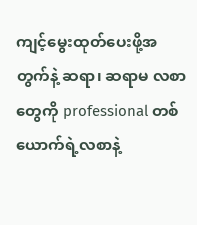ကျင့်မွေးထုတ်ပေးဖို့အတွက်နဲ့ ဆရာ၊ ဆရာမ လစာတွေကို professional တစ်ယောက်ရဲ့လစာနဲ့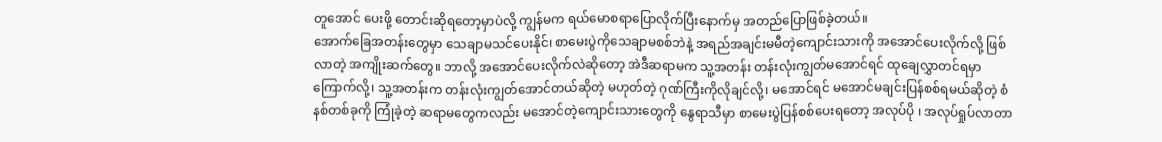တူအောင် ပေးဖို့ တောင်းဆိုရတော့မှာပဲလို့ ကျွန်မက ရယ်မောစရာပြောလိုက်ပြီးနောက်မှ အတည်ပြောဖြစ်ခဲ့တယ်။
အောက်ခြေအတန်းတွေမှာ သေချာမသင်ပေးနိုင်၊ စာမေးပွဲကိုသေချာမစစ်ဘဲနဲ့ အရည်အချင်းမမီတဲ့ကျောင်းသားကို အအောင်ပေးလိုက်လို့ ဖြစ်လာတဲ့ အကျိုးဆက်တွေ။ ဘာလို့ အအောင်ပေးလိုက်လဲဆိုတော့ အဲဒီဆရာမက သူ့အတန်း တန်းလုံးကျွတ်မအောင်ရင် ထုချေလွှာတင်ရမှာ ကြောက်လို့၊ သူ့အတန်းက တန်းလုံးကျွတ်အောင်တယ်ဆိုတဲ့ မဟုတ်တဲ့ ဂုဏ်ကြီးကိုလိုချင်လို့၊ မအောင်ရင် မအောင်မချင်းပြန်စစ်ရမယ်ဆိုတဲ့ စံနစ်တစ်ခုကို ကြုံခဲ့တဲ့ ဆရာမတွေကလည်း မအောင်တဲ့ကျောင်းသားတွေကို နွေရာသီမှာ စာမေးပွဲပြန်စစ်ပေးရတော့ အလုပ်ပို ၊ အလုပ်ရှုပ်လာတာ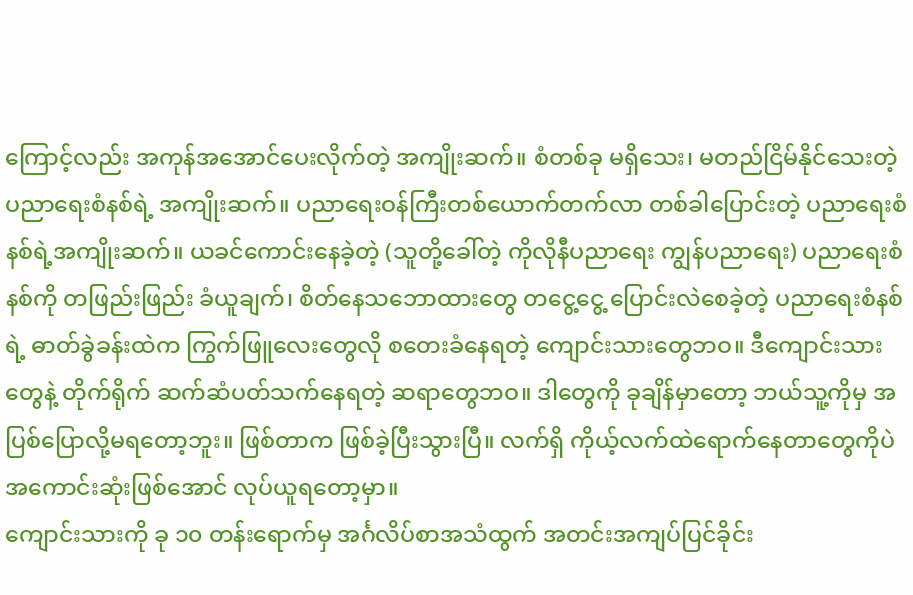ကြောင့်လည်း အကုန်အအောင်ပေးလိုက်တဲ့ အကျိုးဆက်။ စံတစ်ခု မရှိသေး၊ မတည်ငြိမ်နိုင်သေးတဲ့ ပညာရေးစံနစ်ရဲ့ အကျိုးဆက်။ ပညာရေးဝန်ကြီးတစ်ယောက်တက်လာ တစ်ခါပြောင်းတဲ့ ပညာရေးစံနစ်ရဲ့အကျိုးဆက်။ ယခင်ကောင်းနေခဲ့တဲ့ (သူတို့ခေါ်တဲ့ ကိုလိုနီပညာရေး ကျွန်ပညာရေး) ပညာရေးစံနစ်ကို တဖြည်းဖြည်း ခံယူချက်၊ စိတ်နေသဘောထားတွေ တငွေ့ငွေ့ ပြောင်းလဲစေခဲ့တဲ့ ပညာရေးစံနစ်ရဲ့ ဓာတ်ခွဲခန်းထဲက ကြွက်ဖြူလေးတွေလို စတေးခံနေရတဲ့ ကျောင်းသားတွေဘဝ။ ဒီကျောင်းသားတွေနဲ့ တိုက်ရိုက် ဆက်ဆံပတ်သက်နေရတဲ့ ဆရာတွေဘဝ။ ဒါတွေကို ခုချိန်မှာတော့ ဘယ်သူ့ကိုမှ အပြစ်ပြောလို့မရတော့ဘူး။ ဖြစ်တာက ဖြစ်ခဲ့ပြီးသွားပြီ။ လက်ရှိ ကိုယ့်လက်ထဲရောက်နေတာတွေကိုပဲ အကောင်းဆုံးဖြစ်အောင် လုပ်ယူရတော့မှာ။
ကျောင်းသားကို ခု ၁၀ တန်းရောက်မှ အင်္ဂလိပ်စာအသံထွက် အတင်းအကျပ်ပြင်ခိုင်း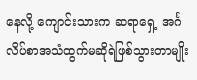နေလို့ ကျောင်းသားက ဆရာရှေ့ အင်္ဂလိပ်စာအသံထွက်မဆိုရဲဖြစ်သွားတာမျိုး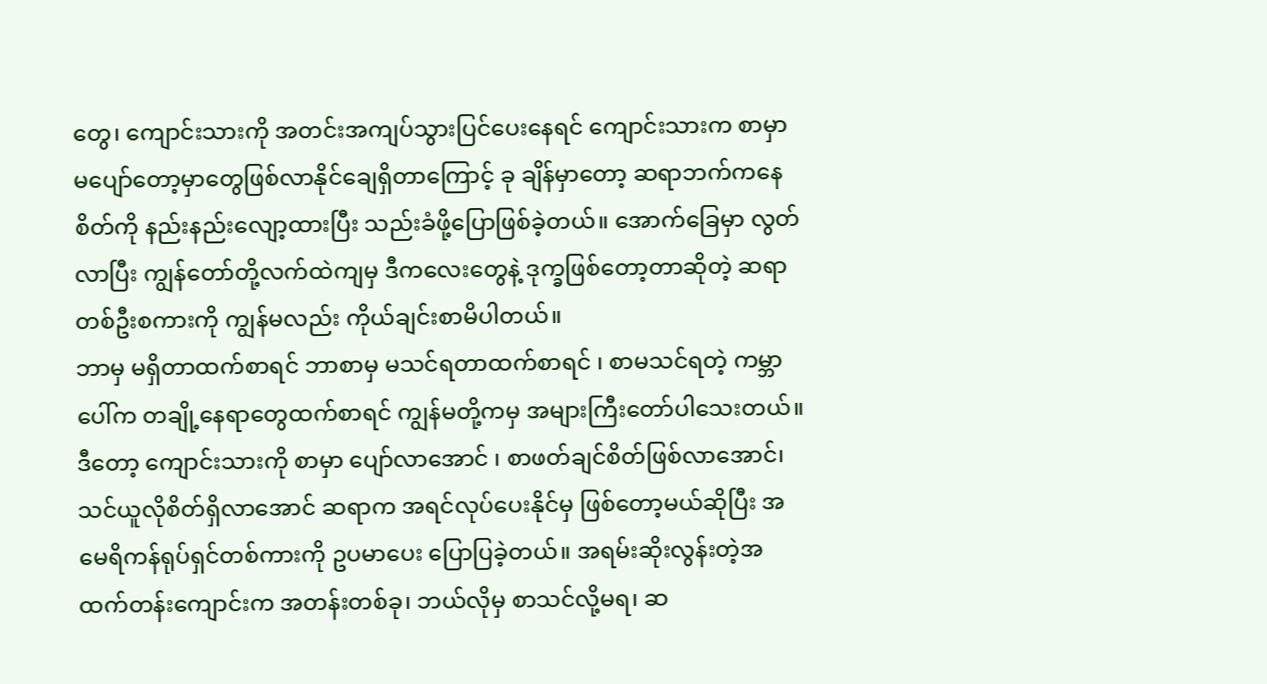တွေ၊ ကျောင်းသားကို အတင်းအကျပ်သွားပြင်ပေးနေရင် ကျောင်းသားက စာမှာ မပျော်တော့မှာတွေဖြစ်လာနိုင်ချေရှိတာကြောင့် ခု ချိန်မှာတော့ ဆရာဘက်ကနေ စိတ်ကို နည်းနည်းလျော့ထားပြီး သည်းခံဖို့ပြောဖြစ်ခဲ့တယ်။ အောက်ခြေမှာ လွတ်လာပြီး ကျွန်တော်တို့လက်ထဲကျမှ ဒီကလေးတွေနဲ့ ဒုက္ခဖြစ်တော့တာဆိုတဲ့ ဆရာတစ်ဦးစကားကို ကျွန်မလည်း ကိုယ်ချင်းစာမိပါတယ်။
ဘာမှ မရှိတာထက်စာရင် ဘာစာမှ မသင်ရတာထက်စာရင် ၊ စာမသင်ရတဲ့ ကမ္ဘာပေါ်က တချို့နေရာတွေထက်စာရင် ကျွန်မတို့ကမှ အများကြီးတော်ပါသေးတယ်။ ဒီတော့ ကျောင်းသားကို စာမှာ ပျော်လာအောင် ၊ စာဖတ်ချင်စိတ်ဖြစ်လာအောင်၊ သင်ယူလိုစိတ်ရှိလာအောင် ဆရာက အရင်လုပ်ပေးနိုင်မှ ဖြစ်တော့မယ်ဆိုပြီး အမေရိကန်ရုပ်ရှင်တစ်ကားကို ဥပမာပေး ပြောပြခဲ့တယ်။ အရမ်းဆိုးလွန်းတဲ့အထက်တန်းကျောင်းက အတန်းတစ်ခု၊ ဘယ်လိုမှ စာသင်လို့မရ၊ ဆ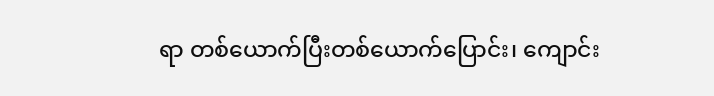ရာ တစ်ယောက်ပြီးတစ်ယောက်ပြောင်း၊ ကျောင်း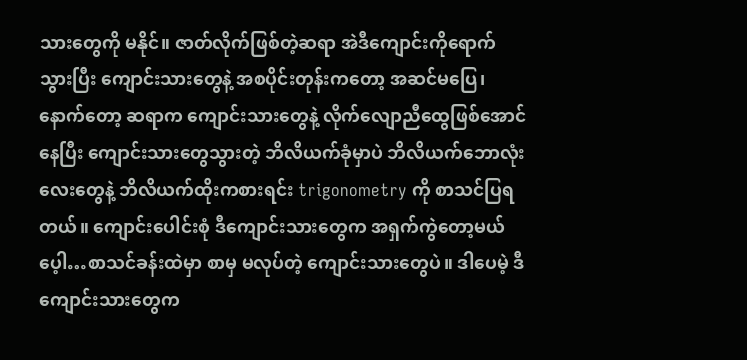သားတွေကို မနိုင်။ ဇာတ်လိုက်ဖြစ်တဲ့ဆရာ အဲဒီကျောင်းကိုရောက်သွားပြီး ကျောင်းသားတွေနဲ့ အစပိုင်းတုန်းကတော့ အဆင်မပြေ၊ နောက်တော့ ဆရာက ကျောင်းသားတွေနဲ့ လိုက်လျောညီထွေဖြစ်အောင်နေပြီး ကျောင်းသားတွေသွားတဲ့ ဘိလိယက်ခုံမှာပဲ ဘိလိယက်ဘောလုံးလေးတွေနဲ့ ဘိလိယက်ထိုးကစားရင်း trigonometry ကို စာသင်ပြရတယ်။ ကျောင်းပေါင်းစုံ ဒီကျောင်းသားတွေက အရှက်ကွဲတော့မယ်ပေ့ါ…စာသင်ခန်းထဲမှာ စာမှ မလုပ်တဲ့ ကျောင်းသားတွေပဲ။ ဒါပေမဲ့ ဒီကျောင်းသားတွေက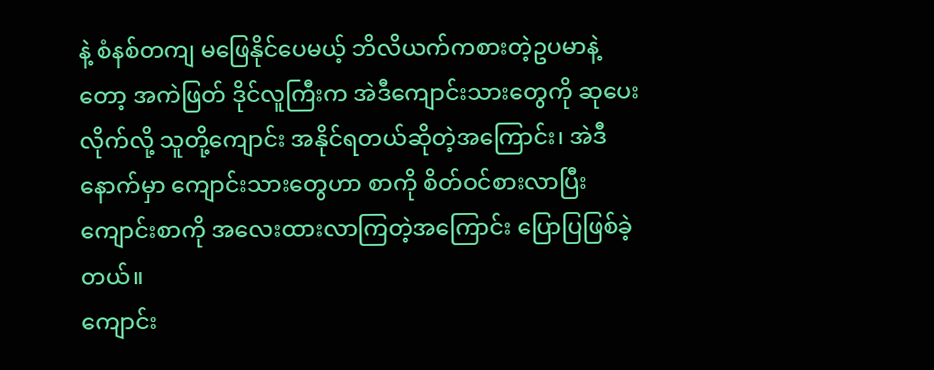နဲ့ စံနစ်တကျ မဖြေနိုင်ပေမယ့် ဘိလိယက်ကစားတဲ့ဥပမာနဲ့တော့ အကဲဖြတ် ဒိုင်လူကြီးက အဲဒီကျောင်းသားတွေကို ဆုပေးလိုက်လို့ သူတို့ကျောင်း အနိုင်ရတယ်ဆိုတဲ့အကြောင်း၊ အဲဒီနောက်မှာ ကျောင်းသားတွေဟာ စာကို စိတ်ဝင်စားလာပြီး ကျောင်းစာကို အလေးထားလာကြတဲ့အကြောင်း ပြောပြဖြစ်ခဲ့တယ်။
ကျောင်း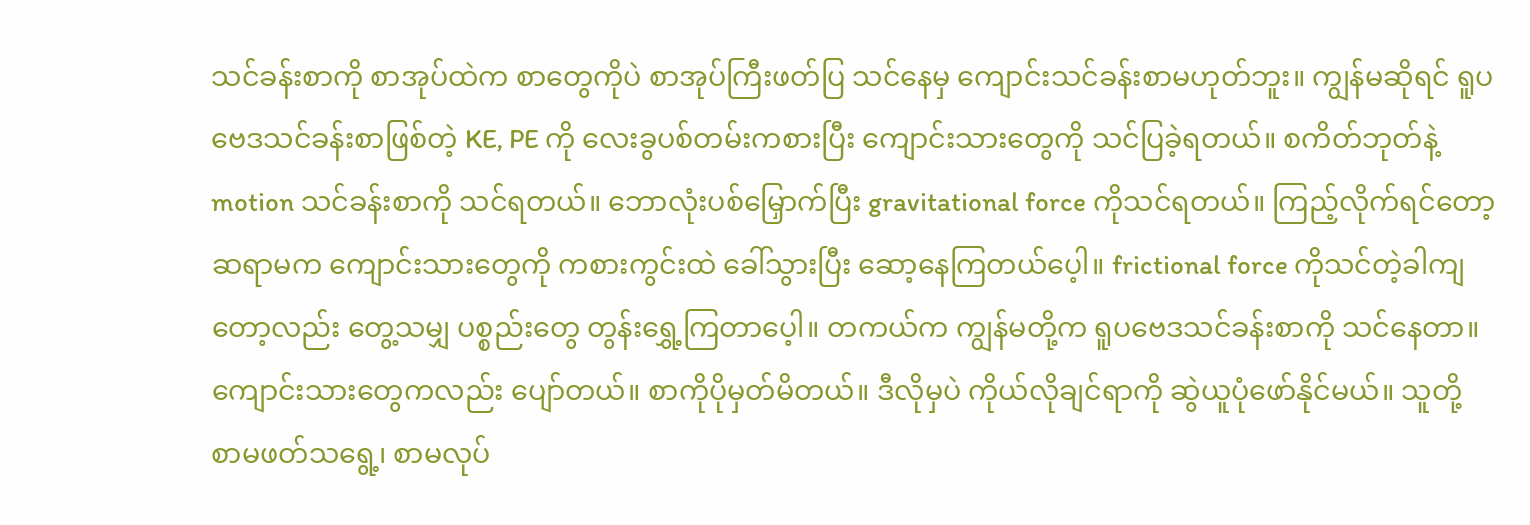သင်ခန်းစာကို စာအုပ်ထဲက စာတွေကိုပဲ စာအုပ်ကြီးဖတ်ပြ သင်နေမှ ကျောင်းသင်ခန်းစာမဟုတ်ဘူး။ ကျွန်မဆိုရင် ရူပဗေဒသင်ခန်းစာဖြစ်တဲ့ KE, PE ကို လေးခွပစ်တမ်းကစားပြီး ကျောင်းသားတွေကို သင်ပြခဲ့ရတယ်။ စကိတ်ဘုတ်နဲ့ motion သင်ခန်းစာကို သင်ရတယ်။ ဘောလုံးပစ်မြှောက်ပြီး gravitational force ကိုသင်ရတယ်။ ကြည့်လိုက်ရင်တော့ ဆရာမက ကျောင်းသားတွေကို ကစားကွင်းထဲ ခေါ်သွားပြီး ဆော့နေကြတယ်ပေ့ါ။ frictional force ကိုသင်တဲ့ခါကျတော့လည်း တွေ့သမျှ ပစ္စည်းတွေ တွန်းရွှေ့ကြတာပေ့ါ။ တကယ်က ကျွန်မတို့က ရူပဗေဒသင်ခန်းစာကို သင်နေတာ။ ကျောင်းသားတွေကလည်း ပျော်တယ်။ စာကိုပိုမှတ်မိတယ်။ ဒီလိုမှပဲ ကိုယ်လိုချင်ရာကို ဆွဲယူပုံဖော်နိုင်မယ်။ သူတို့ စာမဖတ်သရွေ့၊ စာမလုပ်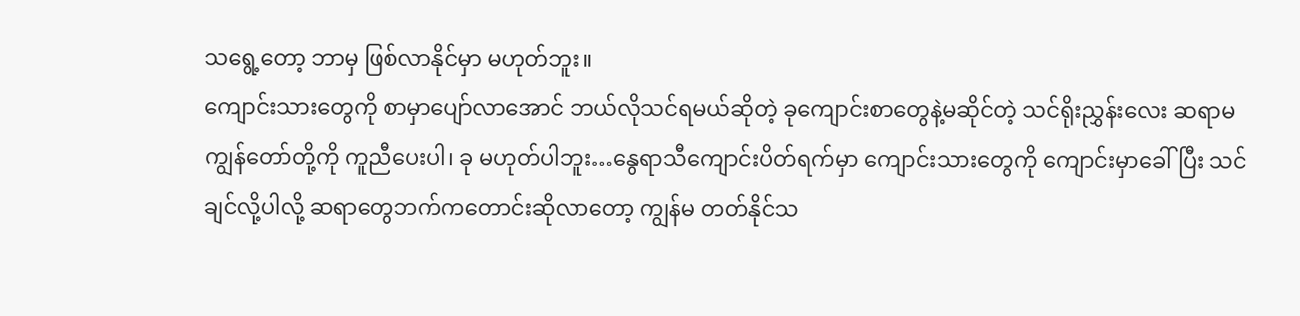သရွေ့တော့ ဘာမှ ဖြစ်လာနိုင်မှာ မဟုတ်ဘူး။
ကျောင်းသားတွေကို စာမှာပျော်လာအောင် ဘယ်လိုသင်ရမယ်ဆိုတဲ့ ခုကျောင်းစာတွေနဲ့မဆိုင်တဲ့ သင်ရိုးညွှန်းလေး ဆရာမ ကျွန်တော်တို့ကို ကူညီပေးပါ၊ ခု မဟုတ်ပါဘူး…နွေရာသီကျောင်းပိတ်ရက်မှာ ကျောင်းသားတွေကို ကျောင်းမှာခေါ်ပြီး သင်ချင်လို့ပါလို့ ဆရာတွေဘက်ကတောင်းဆိုလာတော့ ကျွန်မ တတ်နိုင်သ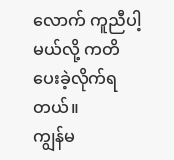လောက် ကူညီပါ့မယ်လို့ ကတိပေးခဲ့လိုက်ရတယ်။
ကျွန်မ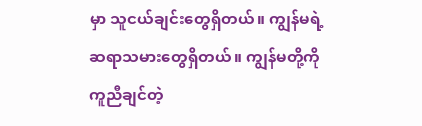မှာ သူငယ်ချင်းတွေရှိတယ်။ ကျွန်မရဲ့ဆရာသမားတွေရှိတယ်။ ကျွန်မတို့ကို ကူညီချင်တဲ့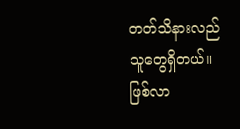တတ်သိနားလည်သူတွေရှိတယ်။ ဖြစ်လာ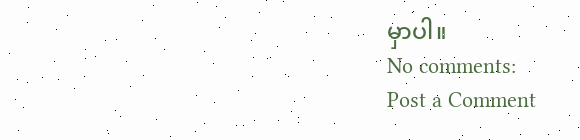မှာပါ။
No comments:
Post a Comment